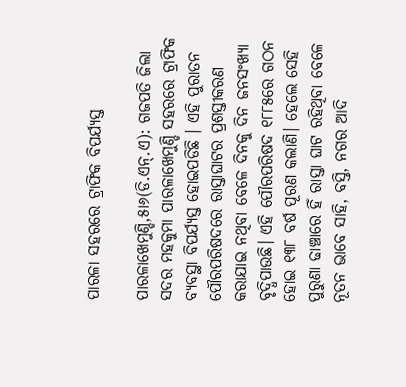ପାରଳା ସହରରେ ଟ୍ରାଫିକ ବିପର୍ଯ୍ୟସ୍ତ

ପାରଳାଖେମୁଣ୍ଡି,୫ା୬(ଡି.ଏନ୍‌.ଏ): ଗଜପତି ଜିଲା ସଦର ମହକୁମା ପାରଳାଖେମୁଣ୍ଡି ସହରରେ ଟ୍ରାଫିକ ବ୍ୟବସ୍ଥା ବିପର୍ଯ୍ୟସ୍ତ ହୋଇପଡିଛି । ଏହି ପୁରାତନ ପୌରପରିଷଦରେ ରାସ୍ତାଘାଟର ପ୍ରଶସ୍ତୀକରଣ କରାଯାଇ ନଥିବା ବେଳେ ଦିନକୁ ଦିନ ଜନସଂଖ୍ୟା ବୃଦ୍ଧିପାଉଛି। ଏହି ପୌରପରିଷଦ ୧୮୮୫ରେ ଗଠନ ହୋଇ ୧୩୮ ବର୍ଷ ପୂରଣ କଲାଣି। ହେଲେ ସେହି ପୁରୁଣା ଢାଞ୍ଚାରେ ହିଁ ରାସ୍ତା ଘାଟ ରହିଥିବା ବେଳେ ନୂତନ ଭାବେ ସାହି, ବସ୍ତି, ନଗର ଆଦି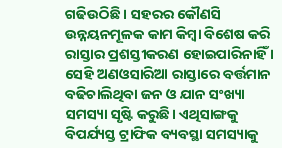ଗଢିଉଠିଛି । ସହରର କୌଣସି ଉନ୍ନୟନମୂଳକ କାମ କିମ୍ବା ବିଶେଷ କରି ରାସ୍ତାର ପ୍ରଶସ୍ତୀକରଣ ହୋଇପାରିନାହିଁ । ସେହି ଅଣଓସାରିଆ ରାସ୍ତାରେ ବର୍ତ୍ତମାନ ବଢିଚାଲିଥିବା ଜନ ଓ ଯାନ ସଂଖ୍ୟା ସମସ୍ୟା ସୃଷ୍ଟି କରୁଛି। ଏଥିସାଙ୍ଗକୁ ବିପର୍ଯ୍ୟସ୍ତ ଟ୍ରାଫିକ ବ୍ୟବସ୍ଥା ସମସ୍ୟାକୁ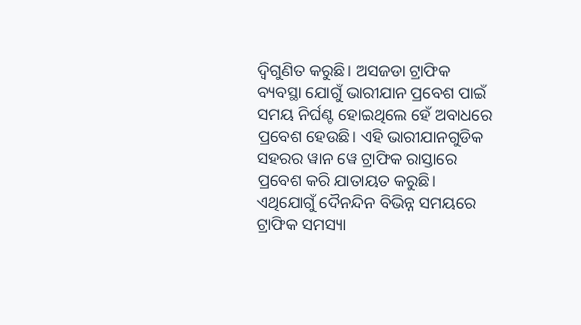ଦ୍ୱିଗୁଣିତ କରୁଛି। ଅସଜଡା ଟ୍ରାଫିକ ବ୍ୟବସ୍ଥା ଯୋଗୁଁ ଭାରୀଯାନ ପ୍ରବେଶ ପାଇଁ ସମୟ ନିର୍ଘଣ୍ଟ ହୋଇଥିଲେ ହେଁ ଅବାଧରେ ପ୍ରବେଶ ହେଉଛି। ଏହି ଭାରୀଯାନଗୁଡିକ ସହରର ୱାନ ୱେ ଟ୍ରାଫିକ ରାସ୍ତାରେ ପ୍ରବେଶ କରି ଯାତାୟତ କରୁଛି। ଏଥିଯୋଗୁଁ ଦୈନନ୍ଦିନ ବିଭିନ୍ନ ସମୟରେ ଟ୍ରାଫିକ ସମସ୍ୟା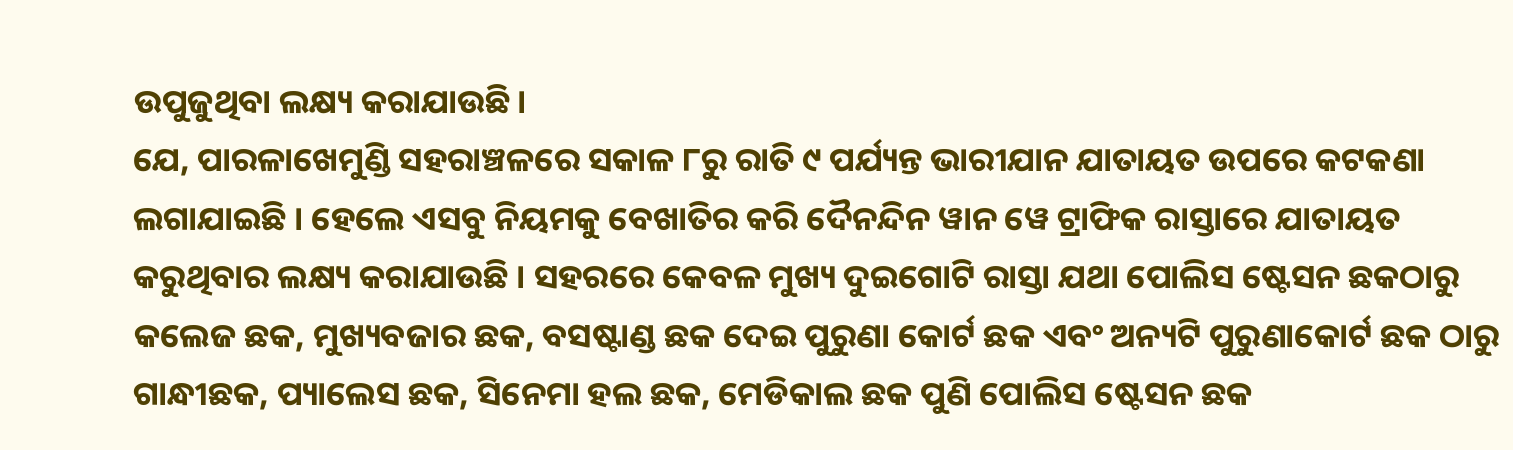ଉପୁଜୁଥିବା ଲକ୍ଷ୍ୟ କରାଯାଉଛି।
ଯେ, ପାରଳାଖେମୁଣ୍ଡି ସହରାଞ୍ଚଳରେ ସକାଳ ୮ରୁ ରାତି ୯ ପର୍ଯ୍ୟନ୍ତ ଭାରୀଯାନ ଯାତାୟତ ଉପରେ କଟକଣା ଲଗାଯାଇଛି । ହେଲେ ଏସବୁ ନିୟମକୁ ବେଖାତିର କରି ଦୈନନ୍ଦିନ ୱାନ ୱେ ଟ୍ରାଫିକ ରାସ୍ତାରେ ଯାତାୟତ କରୁଥିବାର ଲକ୍ଷ୍ୟ କରାଯାଉଛି । ସହରରେ କେବଳ ମୁଖ୍ୟ ଦୁଇଗୋଟି ରାସ୍ତା ଯଥା ପୋଲିସ ଷ୍ଟେସନ ଛକଠାରୁ କଲେଜ ଛକ, ମୁଖ୍ୟବଜାର ଛକ, ବସଷ୍ଟାଣ୍ଡ ଛକ ଦେଇ ପୁରୁଣା କୋର୍ଟ ଛକ ଏବଂ ଅନ୍ୟଟି ପୁରୁଣାକୋର୍ଟ ଛକ ଠାରୁ ଗାନ୍ଧୀଛକ, ପ୍ୟାଲେସ ଛକ, ସିନେମା ହଲ ଛକ, ମେଡିକାଲ ଛକ ପୁଣି ପୋଲିସ ଷ୍ଟେସନ ଛକ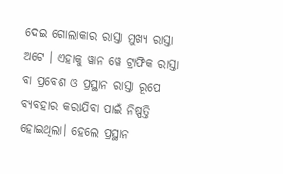ଦେଇ ଗୋଲାକାର ରାସ୍ତା ମୁଖ୍ୟ ରାସ୍ତା ଅଟେ । ଏହାକୁ ୱାନ ୱେ ଟ୍ରାଫିକ ରାସ୍ତା ବା ପ୍ରବେଶ ଓ ପ୍ରସ୍ଥାନ ରାସ୍ତା ରୂପେ ବ୍ୟବହାର କରାଯିବା ପାଇଁ ନିଷ୍ପତ୍ତି ହୋଇଥିଲା। ହେଲେ ପ୍ରସ୍ଥାନ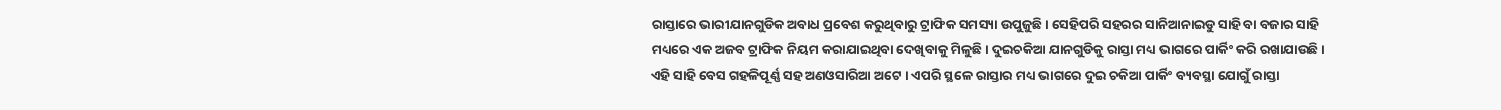ରାସ୍ତାରେ ଭାରୀଯାନଗୁଡିକ ଅବାଧ ପ୍ରବେଶ କରୁଥିବାରୁ ଟ୍ରାଫିକ ସମସ୍ୟା ଉପୁଜୁଛି। ସେହିପରି ସହରର ସାନିଆନାଇଡୁ ସାହି ବା ବଜାର ସାହି ମଧ୍ୟରେ ଏକ ଅଜବ ଟ୍ରାଫିକ ନିୟମ କରାଯାଇଥିବା ଦେଖିବାକୁ ମିଳୁଛି। ଦୁଇଚକିଆ ଯାନଗୁଡିକୁ ରାସ୍ତା ମଧ୍ୟ ଭାଗରେ ପାର୍କିଂ କରି ରଖାଯାଉଛି । ଏହି ସାହି ବେସ ଗହଳିପୂର୍ଣ୍ଣ ସହ ଅଣଓସାରିଆ ଅଟେ । ଏପରି ସ୍ଥଳେ ରାସ୍ତାର ମଧ୍ୟ ଭାଗରେ ଦୁଇ ଚକିଆ ପାର୍କିଂ ବ୍ୟବସ୍ଥା ଯୋଗୁଁ ରାସ୍ତା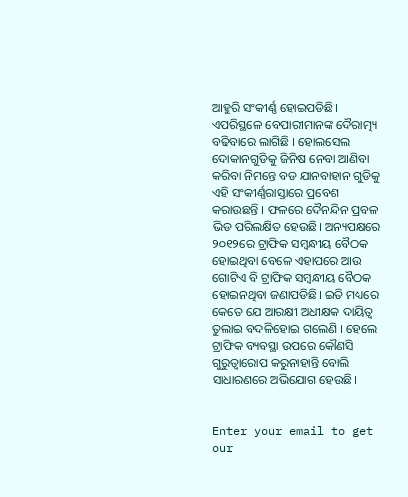ଆହୁରି ସଂକୀର୍ଣ୍ଣ ହୋଇପଡିଛି। ଏପରିସ୍ଥଳେ ବେପାରୀମାନଙ୍କ ଦୈରାତ୍ମ୍ୟ ବଢିବାରେ ଲାଗିଛି । ହୋଲସେଲ ଦୋକାନଗୁଡିକୁ ଜିନିଷ ନେବା ଆଣିବା କରିବା ନିମନ୍ତେ ବଡ ଯାନବାହାନ ଗୁଡିକୁ ଏହି ସଂକୀର୍ଣ୍ଣରାସ୍ତାରେ ପ୍ରବେଶ କରାଉଛନ୍ତି । ଫଳରେ ଦୈନନ୍ଦିନ ପ୍ରବଳ ଭିଡ ପରିଲକ୍ଷିତ ହେଉଛି। ଅନ୍ୟପକ୍ଷରେ ୨୦୧୨ରେ ଟ୍ରାଫିକ ସମ୍ବନ୍ଧୀୟ ବୈଠକ ହୋଇଥିବା ବେଳେ ଏହାପରେ ଆଉ ଗୋଟିଏ ବି ଟ୍ରାଫିକ ସମ୍ବନ୍ଧୀୟ ବୈଠକ ହୋଇନଥିବା ଜଣାପଡିଛି। ଇତି ମଧ୍ୟରେ କେତେ ଯେ ଆରକ୍ଷୀ ଅଧୀକ୍ଷକ ଦାୟିତ୍ୱ ତୁଲାଇ ବଦଳିହୋଇ ଗଲେଣି । ହେଲେ ଟ୍ରାଫିକ ବ୍ୟବସ୍ଥା ଉପରେ କୌଣସି ଗୁରୁତ୍ୱାରୋପ କରୁନାହାନ୍ତି ବୋଲି ସାଧାରଣରେ ଅଭିଯୋଗ ହେଉଛି।


Enter your email to get our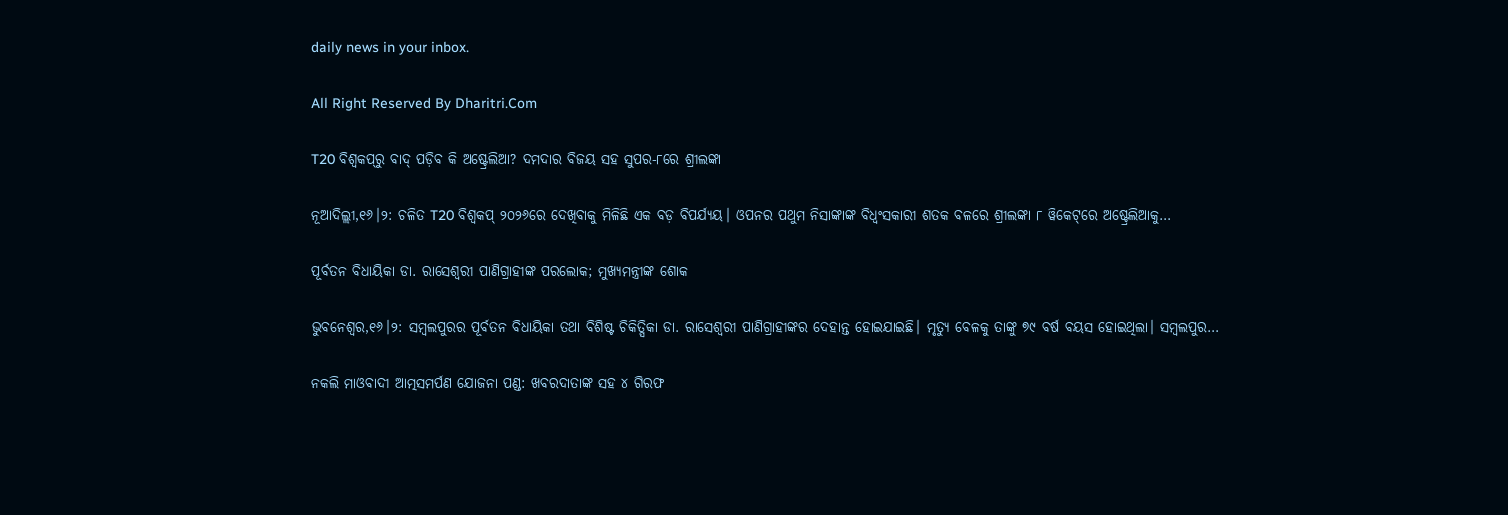daily news in your inbox.

All Right Reserved By Dharitri.Com

T20 ବିଶ୍ୱକପ୍‌ରୁ ବାଦ୍ ପଡ଼ିବ କି ଅଷ୍ଟ୍ରେଲିଆ? ଦମଦାର ବିଜୟ ସହ ସୁପର-୮ରେ ଶ୍ରୀଲଙ୍କା

ନୂଆଦିଲ୍ଲୀ,୧୬।୨: ଚଳିତ T20 ବିଶ୍ୱକପ୍ ୨୦୨୬ରେ ଦେଖିବାକୁ ମିଳିଛି ଏକ ବଡ଼ ବିପର୍ଯ୍ୟୟ। ଓପନର ପଥୁମ ନିସାଙ୍କାଙ୍କ ବିଧ୍ୱଂସକାରୀ ଶତକ ବଳରେ ଶ୍ରୀଲଙ୍କା ୮ ୱିକେଟ୍‌ରେ ଅଷ୍ଟ୍ରେଲିଆକୁ…

ପୂର୍ବତନ ବିଧାୟିକା ଡା. ରାସେଶ୍ବରୀ ପାଣିଗ୍ରାହୀଙ୍କ ପରଲୋକ; ମୁଖ୍ୟମନ୍ତ୍ରୀଙ୍କ ଶୋକ

ଭୁବନେଶ୍ୱର,୧୬।୨: ସମ୍ବଲପୁରର ପୂର୍ବତନ ବିଧାୟିକା ତଥା ବିଶିଷ୍ଟ ଚିକିତ୍ସିକା ଡା. ରାସେଶ୍ବରୀ ପାଣିଗ୍ରାହୀଙ୍କର ଦେହାନ୍ତ ହୋଇଯାଇଛି। ମୃତ୍ୟୁ ବେଳକୁ ତାଙ୍କୁ ୭୯ ବର୍ଷ ବୟସ ହୋଇଥିଲା। ସମ୍ବଲପୁର…

ନକଲି ମାଓବାଦୀ ଆତ୍ମସମର୍ପଣ ଯୋଜନା ପଣ୍ଡ: ଖବରଦାତାଙ୍କ ସହ ୪ ଗିରଫ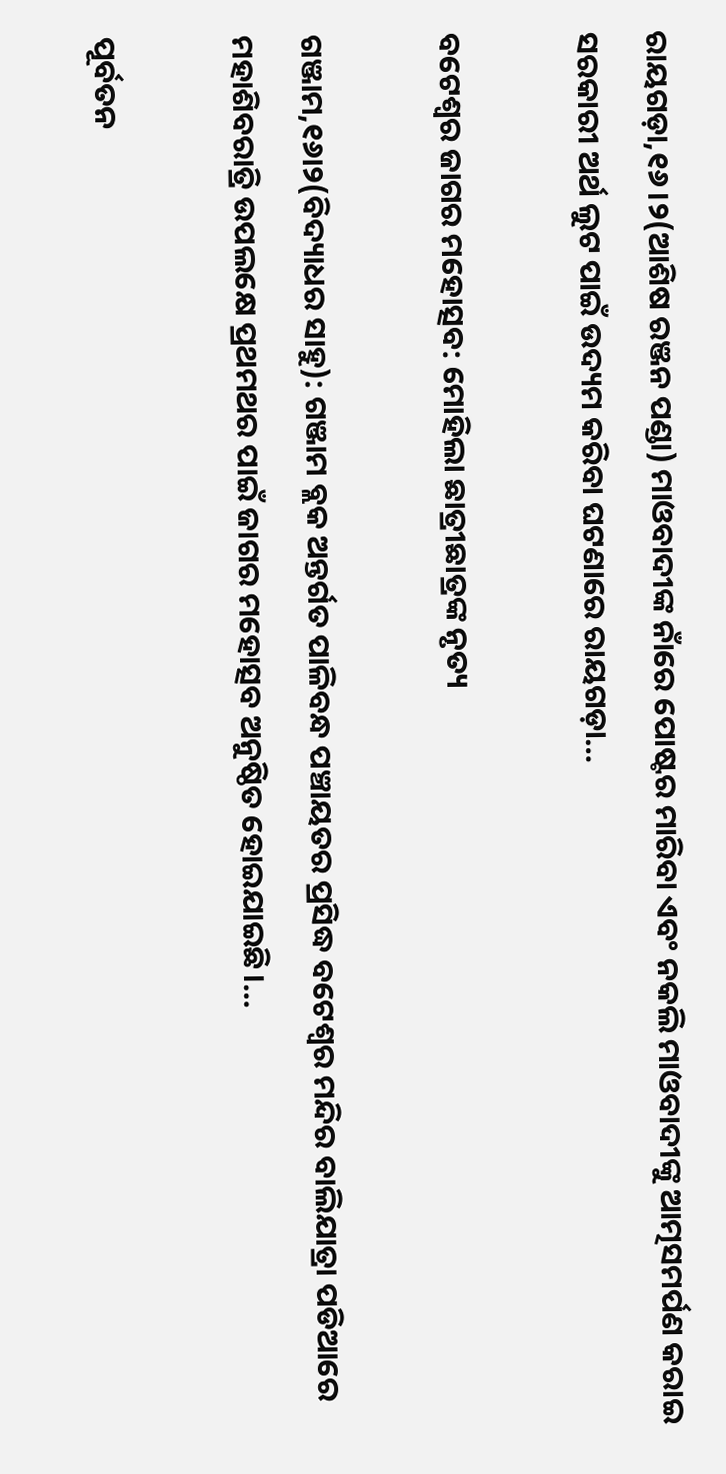ରାୟଗଡ଼ା,୧୬।୨(ଆଶିଷ ରଞ୍ଜନ ପଣ୍ଡା) ମାଓବାଦୀଙ୍କ ନାଁରେ ପୋଷ୍ଟର ମାରିବା ଏବଂ ନକଲି ମାଓବାଦୀଙ୍କୁ ଆତ୍ମସମର୍ପଣ କରାଇ ସରକାରୀ ଅର୍ଥ ଲୁଟ ପାଇଁ ଉଦ୍ୟମ କରିବା ଘଟଣାରେ ରାୟଗଡ଼ା…

ବଟେଶ୍ୱର ଜାଗର ମହୋତ୍ସବ: ମୋହିଲା ଛାତ୍ରୀଛାତ୍ରଙ୍କ ନୃତ୍ୟ

ଗଞ୍ଜାମ,୧୬ା୨(ବିଦ୍ୟାଧର ସାହୁ): ଗଞ୍ଜାମ ବ୍ଲକ ଅନ୍ତର୍ଗତ ପାଳିବନ୍ଧ ପଞ୍ଚାୟତର ପ୍ରସିଦ୍ଧ ବଟେଶ୍ୱର ମନ୍ଦିର ବାଲିଯାତ୍ରା ପଡିଆରେ ମହାଶିବରାତ୍ରି ଉପଲକ୍ଷେ ପ୍ରଥମଥର ପାଇଁ ଜାଗର ମହୋତ୍ସବ ଅନୁଷ୍ଠିତ ହୋଇଯାଇଛି।…

ପୂର୍ବତନ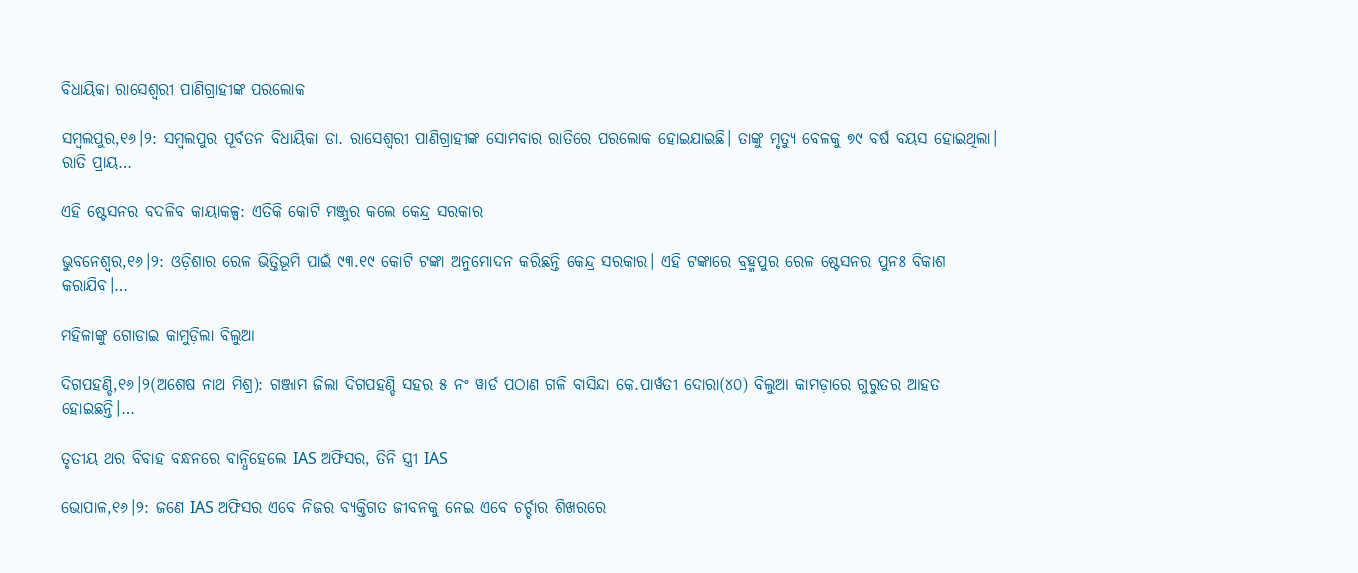ବିଧାୟିକା ରାସେଶ୍ୱରୀ ପାଣିଗ୍ରାହୀଙ୍କ ପରଲୋକ

ସମ୍ୱଲପୁର,୧୬।୨: ସମ୍ୱଲପୁର ପୂର୍ବତନ ବିଧାୟିକା ଡା. ରାସେଶ୍ୱରୀ ପାଣିଗ୍ରାହୀଙ୍କ ସୋମବାର ରାତିରେ ପରଲୋକ ହୋଇଯାଇଛି। ତାଙ୍କୁ ମୃତ୍ୟୁ ବେଳକୁ ୭୯ ବର୍ଷ ବୟସ ହୋଇଥିଲା। ରାତି ପ୍ରାୟ…

ଏହି ଷ୍ଟେସନର ବଦଳିବ କାୟାକଳ୍ପ: ଏତିକି କୋଟି ମଞ୍ଜୁର କଲେ କେନ୍ଦ୍ର ସରକାର

ଭୁବନେଶ୍ୱର,୧୬।୨: ଓଡ଼ିଶାର ରେଳ ଭିତ୍ତିଭୂମି ପାଇଁ ୯୩.୧୯ କୋଟି ଟଙ୍କା ଅନୁମୋଦନ କରିଛନ୍ତି କେନ୍ଦ୍ର ସରକାର। ଏହି ଟଙ୍କାରେ ବ୍ରହ୍ମପୁର ରେଳ ଷ୍ଟେସନର ପୁନଃ ବିକାଶ କରାଯିବ।…

ମହିଳାଙ୍କୁ ଗୋଡାଇ କାମୁଡ଼ିଲା ବିଲୁଆ

ଦିଗପହଣ୍ଡି,୧୬।୨(ଅଶେଷ ନାଥ ମିଶ୍ର): ଗଞ୍ଜାମ ଜିଲା ଦିଗପହଣ୍ଡି ସହର ୫ ନଂ ୱାର୍ଡ ପଠାଣ ଗଳି ବାସିନ୍ଦା କେ.ପାର୍ୱତୀ ଦୋରା(୪୦) ବିଲୁଆ କାମଡ଼ାରେ ଗୁରୁତର ଆହତ ହୋଇଛନ୍ତି।…

ତୃତୀୟ ଥର ବିବାହ ବନ୍ଧନରେ ବାନ୍ଧିହେଲେ IAS ଅଫିସର, ତିନି ସ୍ତ୍ରୀ IAS

ଭୋପାଳ,୧୬।୨: ଜଣେ IAS ଅଫିସର ଏବେ ନିଜର ବ୍ୟକ୍ତିଗତ ଜୀବନକୁ ନେଇ ଏବେ ଚର୍ଚ୍ଚାର ଶିଖରରେ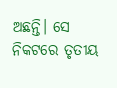ଅଛନ୍ତି। ସେ ନିକଟରେ ତୃତୀୟ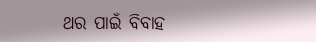ଥର ପାଇଁ ବିବାହ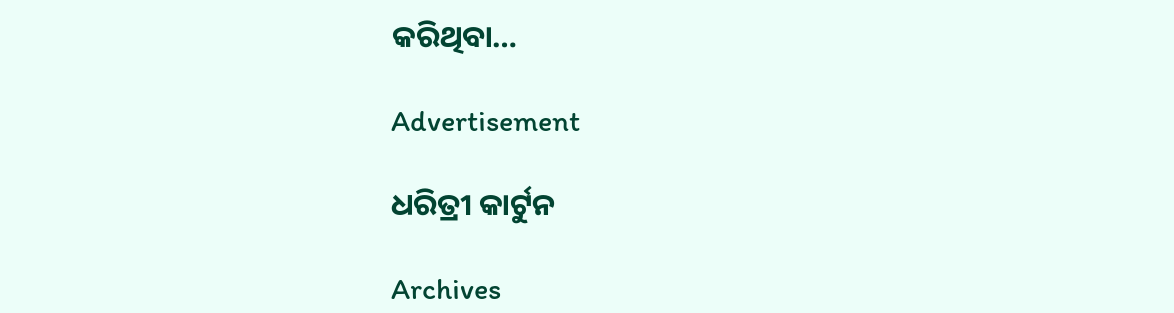କରିଥିବା…

Advertisement

ଧରିତ୍ରୀ କାର୍ଟୁନ

Archives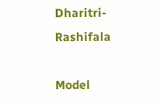Dharitri-Rashifala

Model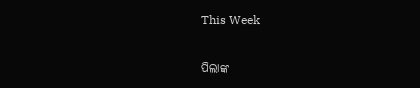This Week

ପିଲାଙ୍କ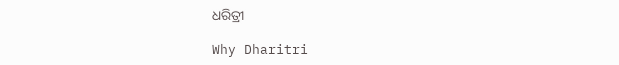ଧରିତ୍ରୀ

Why Dharitri